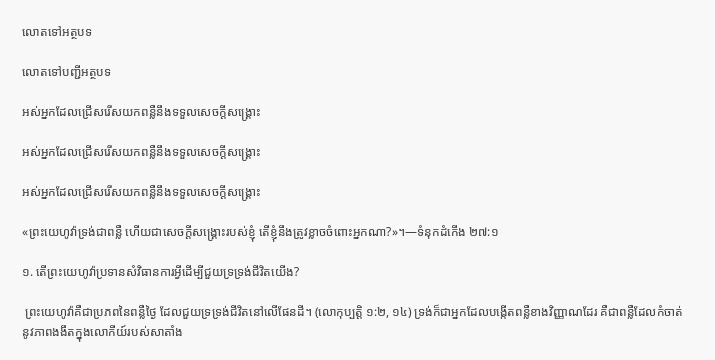លោតទៅអត្ថបទ

លោតទៅបញ្ជីអត្ថបទ

អស់អ្នកដែលជ្រើសរើសយកពន្លឺនឹងទទួលសេចក្ដីសង្គ្រោះ

អស់អ្នកដែលជ្រើសរើសយកពន្លឺនឹងទទួលសេចក្ដីសង្គ្រោះ

អស់អ្នកដែលជ្រើសរើសយកពន្លឺនឹងទទួលសេចក្ដីសង្គ្រោះ

«ព្រះយេហូវ៉ាទ្រង់ជាពន្លឺ ហើយជាសេចក្ដីសង្គ្រោះរបស់ខ្ញុំ តើខ្ញុំនឹងត្រូវខ្លាចចំពោះអ្នកណា?»។—ទំនុកដំកើង ២៧:១

១. តើព្រះយេហូវ៉ាប្រទានសំវិធានការអ្វីដើម្បីជួយទ្រទ្រង់ជីវិតយើង?

 ព្រះយេហូវ៉ាគឺជាប្រភពនៃពន្លឺថ្ងៃ ដែលជួយទ្រទ្រង់ជីវិតនៅលើផែនដី។ (លោកុប្បត្តិ ១:២, ១៤) ទ្រង់ក៏ជាអ្នកដែលបង្កើតពន្លឺខាងវិញ្ញាណដែរ គឺជាពន្លឺដែលកំចាត់នូវភាពងងឹតក្នុងលោកីយ៍របស់សាតាំង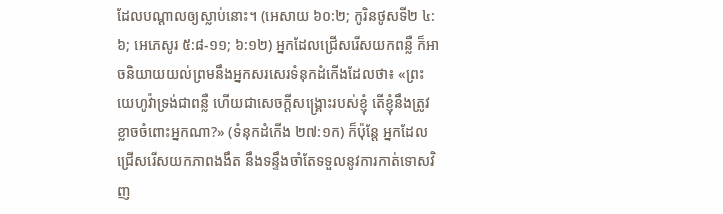ដែលបណ្ដាលឲ្យស្លាប់នោះ។ (អេសាយ ៦០:២; កូរិនថូសទី២ ៤:៦; អេភេសូរ ៥:៨-១១; ៦:១២) អ្នកដែលជ្រើសរើសយកពន្លឺ ក៏អាចនិយាយយល់ព្រមនឹងអ្នកសរសេរទំនុកដំកើងដែលថា៖ «ព្រះយេហូវ៉ាទ្រង់ជាពន្លឺ ហើយជាសេចក្ដីសង្គ្រោះរបស់ខ្ញុំ តើខ្ញុំនឹងត្រូវខ្លាចចំពោះអ្នកណា?» (ទំនុកដំកើង ២៧:១ក) ក៏ប៉ុន្តែ អ្នកដែលជ្រើសរើសយកភាពងងឹត នឹងទន្ទឹងចាំតែទទួលនូវការកាត់ទោសវិញ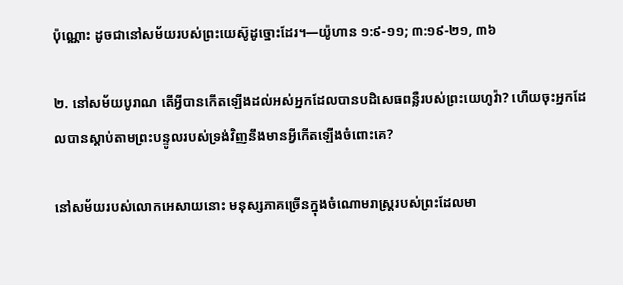ប៉ុណ្ណោះ ដូចជានៅសម័យរបស់ព្រះយេស៊ូដូច្នោះដែរ។—យ៉ូហាន ១:៩-១១; ៣:១៩-២១, ៣៦

២. នៅសម័យបូរាណ តើអ្វីបានកើតឡើងដល់អស់អ្នកដែលបានបដិសេធពន្លឺរបស់ព្រះយេហូវ៉ា? ហើយចុះអ្នកដែលបានស្ដាប់តាមព្រះបន្ទូលរបស់ទ្រង់វិញនឹងមានអ្វីកើតឡើងចំពោះគេ?

នៅសម័យរបស់លោកអេសាយនោះ មនុស្សភាគច្រើនក្នុងចំណោមរាស្ត្ររបស់ព្រះដែលមា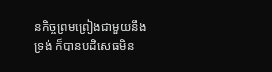នកិច្ចព្រមព្រៀងជាមួយនឹងទ្រង់ ក៏បានបដិសេធមិន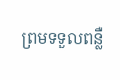ព្រមទទួលពន្លឺ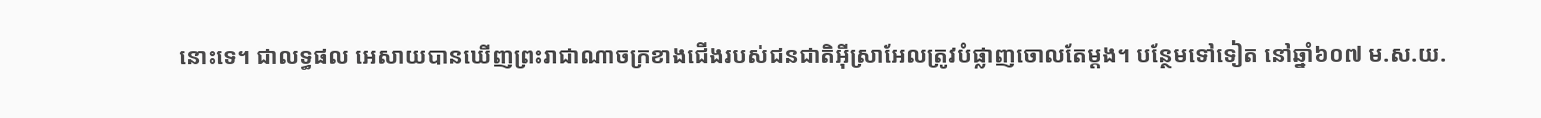នោះទេ។ ជាលទ្ធផល អេសាយបានឃើញព្រះរាជាណាចក្រខាងជើងរបស់ជនជាតិអ៊ីស្រាអែលត្រូវបំផ្លាញចោលតែម្ដង។ បន្ថែមទៅទៀត នៅឆ្នាំ៦០៧ ម.ស.យ.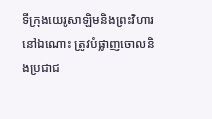ទីក្រុងយេរូសាឡិមនិងព្រះវិហារនៅឯណោះ ត្រូវបំផ្លាញចោលនិងប្រជាជ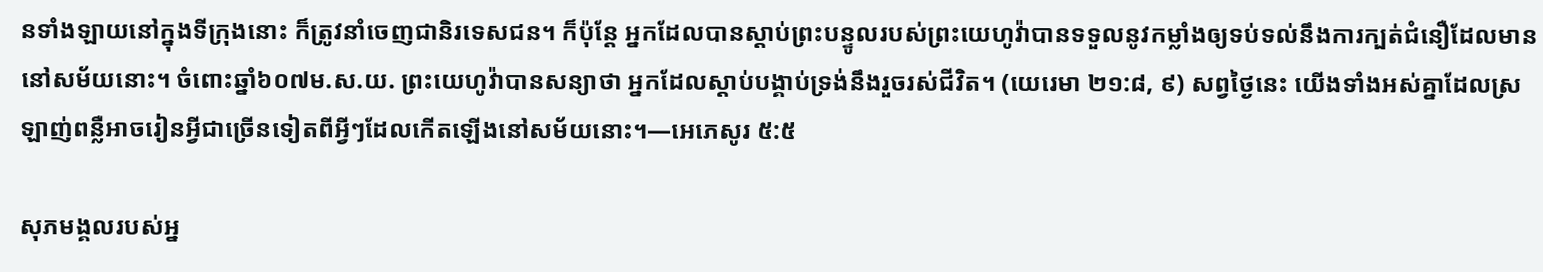នទាំងឡាយនៅក្នុងទីក្រុងនោះ ក៏ត្រូវនាំចេញជានិរទេសជន។ ក៏ប៉ុន្តែ អ្នកដែលបានស្ដាប់ព្រះបន្ទូលរបស់ព្រះយេហូវ៉ាបានទទួលនូវកម្លាំងឲ្យទប់ទល់នឹងការក្បត់ជំនឿដែលមាននៅសម័យនោះ។ ចំពោះឆ្នាំ៦០៧ម.ស.យ. ព្រះយេហូវ៉ាបានសន្យាថា អ្នកដែលស្ដាប់បង្គាប់ទ្រង់នឹងរួចរស់ជីវិត។ (យេរេមា ២១:៨, ៩) សព្វថ្ងៃនេះ យើងទាំងអស់គ្នាដែលស្រឡាញ់ពន្លឺអាចរៀនអ្វីជាច្រើនទៀតពីអ្វីៗដែលកើតឡើងនៅសម័យនោះ។—អេភេសូរ ៥:៥

សុភមង្គលរបស់អ្ន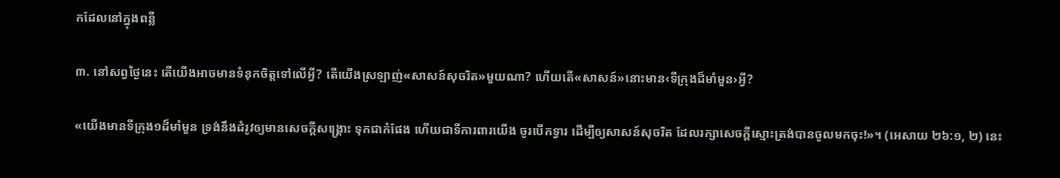កដែលនៅក្នុងពន្លឺ

៣. នៅសព្វថ្ងៃនេះ តើយើងអាចមានទំនុកចិត្តទៅលើអ្វី? តើយើងស្រឡាញ់«សាសន៍សុចរិត»មួយណា? ហើយតើ«សាសន៍»នោះមាន‹ទីក្រុងដ៏មាំមួន›អ្វី?

«យើងមានទីក្រុង១ដ៏មាំមួន ទ្រង់នឹងដំរូវឲ្យមានសេចក្ដីសង្គ្រោះ ទុកជាកំផែង ហើយជាទីការពារយើង ចូរបើកទ្វារ ដើម្បីឲ្យសាសន៍សុចរិត ដែលរក្សាសេចក្ដីស្មោះត្រង់បានចូលមកចុះ!»។ (អេសាយ ២៦:១, ២) នេះ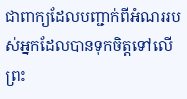ជាពាក្យដែលបញ្ជាក់ពីអំណររបស់អ្នកដែលបានទុកចិត្តទៅលើព្រះ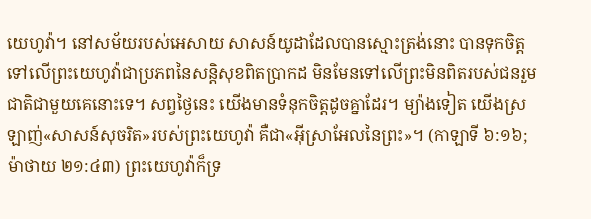យេហូវ៉ា។ នៅសម័យរបស់អេសាយ សាសន៍យូដាដែលបានស្មោះត្រង់នោះ បានទុកចិត្តទៅលើព្រះយេហូវ៉ាជាប្រភពនៃសន្ដិសុខពិតប្រាកដ មិនមែនទៅលើព្រះមិនពិតរបស់ជនរួមជាតិជាមួយគេនោះទេ។ សព្វថ្ងៃនេះ យើងមានទំនុកចិត្តដូចគ្នាដែរ។ ម្យ៉ាងទៀត យើងស្រឡាញ់«សាសន៍សុចរិត»របស់ព្រះយេហូវ៉ា គឺជា«អ៊ីស្រាអែលនៃព្រះ»។ (កាឡាទី ៦:១៦; ម៉ាថាយ ២១:៤៣) ព្រះយេហូវ៉ាក៏ទ្រ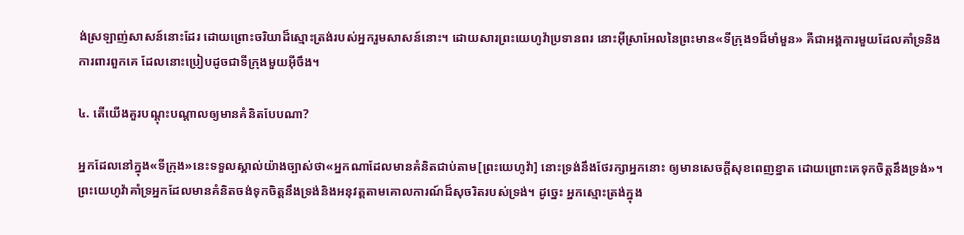ង់ស្រឡាញ់សាសន៍នោះដែរ ដោយព្រោះចរិយាដ៏ស្មោះត្រង់របស់អ្នករួមសាសន៍នោះ។ ដោយសារព្រះយេហូវ៉ាប្រទានពរ នោះអ៊ីស្រាអែលនៃព្រះមាន«ទីក្រុង១ដ៏មាំមួន» គឺជាអង្គការមួយដែលគាំទ្រនិងការពារពួកគេ ដែលនោះប្រៀបដូចជាទីក្រុងមួយអ៊ីចឹង។

៤. តើយើងគួរបណ្ដុះបណ្ដាលឲ្យមានគំនិតបែបណា?

អ្នកដែលនៅក្នុង«ទីក្រុង»នេះទទួលស្គាល់យ៉ាងច្បាស់ថា«អ្នកណាដែលមានគំនិតជាប់តាម[ព្រះយេហូវ៉ា] នោះទ្រង់នឹងថែរក្សាអ្នកនោះ ឲ្យមានសេចក្ដីសុខពេញខ្នាត ដោយព្រោះគេទុកចិត្តនឹងទ្រង់»។ ព្រះយេហូវ៉ាគាំទ្រអ្នកដែលមានគំនិតចង់ទុកចិត្តនឹងទ្រង់និងអនុវត្តតាមគោលការណ៍ដ៏សុចរិតរបស់ទ្រង់។ ដូច្នេះ អ្នកស្មោះត្រង់ក្នុង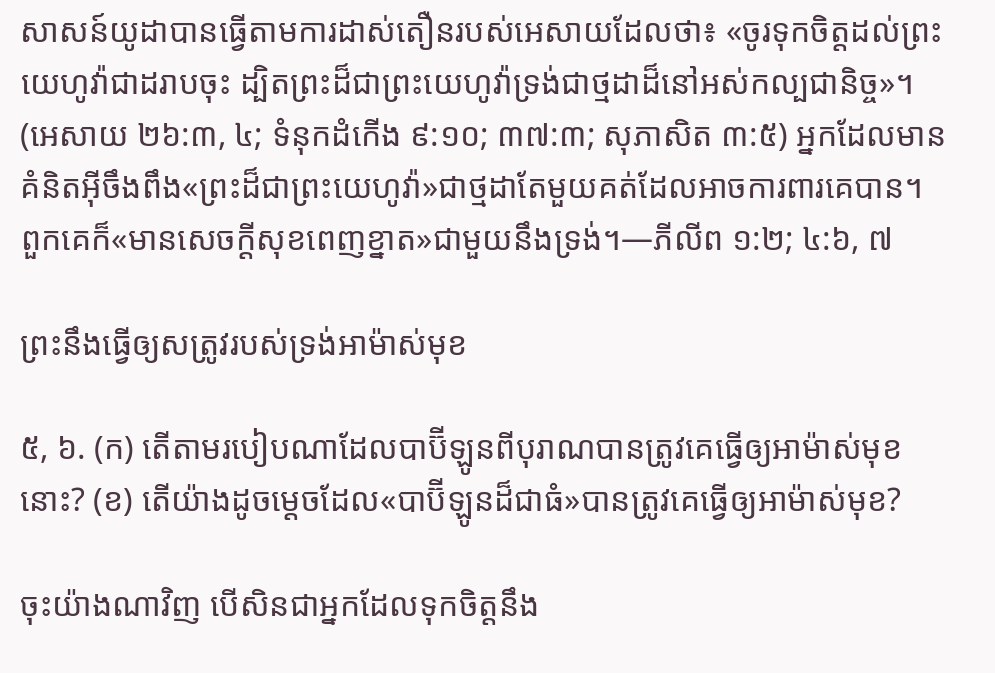សាសន៍យូដាបានធ្វើតាមការដាស់តឿនរបស់អេសាយដែលថា៖ «ចូរទុកចិត្តដល់ព្រះយេហូវ៉ាជាដរាបចុះ ដ្បិតព្រះដ៏ជាព្រះយេហូវ៉ាទ្រង់ជាថ្មដាដ៏នៅអស់កល្បជានិច្ច»។ (អេសាយ ២៦:៣, ៤; ទំនុកដំកើង ៩:១០; ៣៧:៣; សុភាសិត ៣:៥) អ្នកដែលមានគំនិតអ៊ីចឹងពឹង«ព្រះដ៏ជាព្រះយេហូវ៉ា»ជាថ្មដាតែមួយគត់ដែលអាចការពារគេបាន។ ពួកគេក៏«មានសេចក្ដីសុខពេញខ្នាត»ជាមួយនឹងទ្រង់។—ភីលីព ១:២; ៤:៦, ៧

ព្រះនឹងធ្វើឲ្យសត្រូវរបស់ទ្រង់អាម៉ាស់មុខ

៥, ៦. (ក) តើតាមរបៀបណាដែលបាប៊ីឡូនពីបុរាណបានត្រូវគេធ្វើឲ្យអាម៉ាស់មុខនោះ? (ខ) តើយ៉ាងដូចម្ដេចដែល«បាប៊ីឡូនដ៏ជាធំ»បានត្រូវគេធ្វើឲ្យអាម៉ាស់មុខ?

ចុះយ៉ាងណាវិញ បើសិនជាអ្នកដែលទុកចិត្តនឹង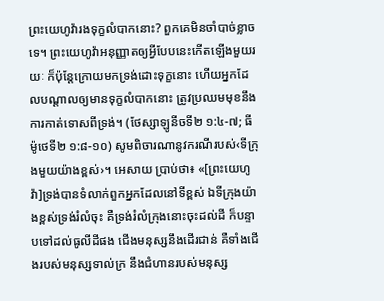ព្រះយេហូវ៉ារងទុក្ខលំបាកនោះ? ពួកគេមិនចាំបាច់ខ្លាចទេ។ ព្រះយេហូវ៉ាអនុញ្ញាតឲ្យអ្វីបែបនេះកើតឡើងមួយរយៈ ក៏ប៉ុន្តែក្រោយមកទ្រង់ដោះទុក្ខនោះ ហើយអ្នកដែលបណ្ដាលឲ្យមានទុក្ខលំបាកនោះ ត្រូវប្រឈមមុខនឹងការកាត់ទោសពីទ្រង់។ (ថែស្សាឡូនីចទី២ ១:៤-៧; ធីម៉ូថេទី២ ១:៨-១០) សូមពិចារណានូវករណីរបស់‹ទីក្រុងមួយយ៉ាងខ្ពស់›។ អេសាយ ប្រាប់ថា៖ «[ព្រះយេហូវ៉ា]ទ្រង់បានទំលាក់ពួកអ្នកដែលនៅទីខ្ពស់ ឯទីក្រុងយ៉ាងខ្ពស់ទ្រង់រំលំចុះ គឺទ្រង់រំលំក្រុងនោះចុះដល់ដី ក៏បន្ទាបទៅដល់ធូលីដីផង ជើងមនុស្សនឹងដើរជាន់ គឺទាំងជើងរបស់មនុស្សទាល់ក្រ នឹងជំហានរបស់មនុស្ស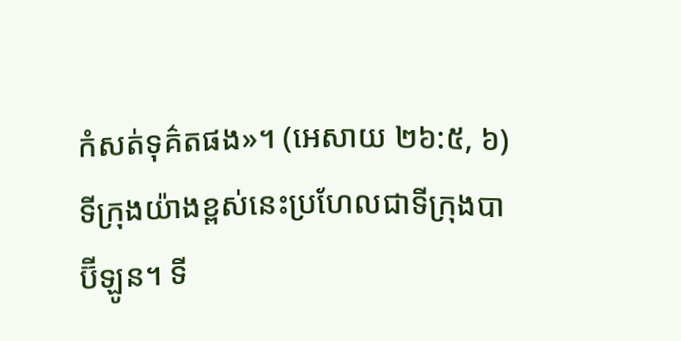កំសត់ទុគ៌តផង»។ (អេសាយ ២៦:៥, ៦) ទីក្រុងយ៉ាងខ្ពស់នេះប្រហែលជាទីក្រុងបាប៊ីឡូន។ ទី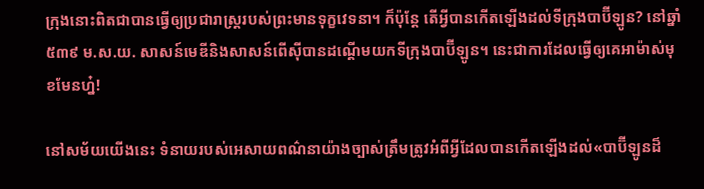ក្រុងនោះពិតជាបានធ្វើឲ្យប្រជារាស្ត្ររបស់ព្រះមានទុក្ខវេទនា។ ក៏ប៉ុន្តែ តើអ្វីបានកើតឡើងដល់ទីក្រុងបាប៊ីឡូន? នៅឆ្នាំ៥៣៩ ម.ស.យ. សាសន៍មេឌីនិងសាសន៍ពើស៊ីបានដណ្ដើមយកទីក្រុងបាប៊ីឡូន។ នេះជាការដែលធ្វើឲ្យគេអាម៉ាស់មុខមែនហ្ន៎!

នៅសម័យយើងនេះ ទំនាយរបស់អេសាយពណ៌នាយ៉ាងច្បាស់ត្រឹមត្រូវអំពីអ្វីដែលបានកើតឡើងដល់«បាប៊ីឡូនដ៏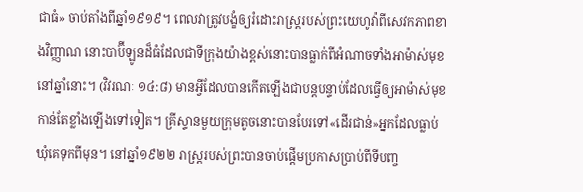ជាធំ» ចាប់តាំងពីឆ្នាំ១៩១៩។ ពេលវាត្រូវបង្ខំឲ្យរំដោះរាស្ត្ររបស់ព្រះយេហូវ៉ាពីសេវកភាពខាងវិញ្ញាណ នោះបាប៊ីឡូនដ៏ធំដែលជាទីក្រុងយ៉ាងខ្ពស់នោះបានធ្លាក់ពីអំណាចទាំងអាម៉ាស់មុខនៅឆ្នាំនោះ។ (វិវរណៈ ១៤:៨) មានអ្វីដែលបានកើតឡើងជាបន្តបន្ទាប់ដែលធ្វើឲ្យអាម៉ាស់មុខកាន់តែខ្លាំងឡើងទៅទៀត។ គ្រីស្ទានមួយក្រុមតូចនោះបានបែរទៅ«ដើរជាន់»អ្នកដែលធ្លាប់ឃុំគេទុកពីមុន។ នៅឆ្នាំ១៩២២ រាស្ត្ររបស់ព្រះបានចាប់ផ្ដើមប្រកាសប្រាប់ពីទីបញ្ច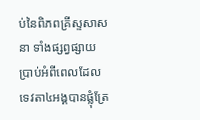ប់នៃពិភពគ្រីស្ទសាសនា ទាំងផ្សព្វផ្សាយប្រាប់អំពីពេលដែលទេវតា៤អង្គបានផ្លុំត្រែ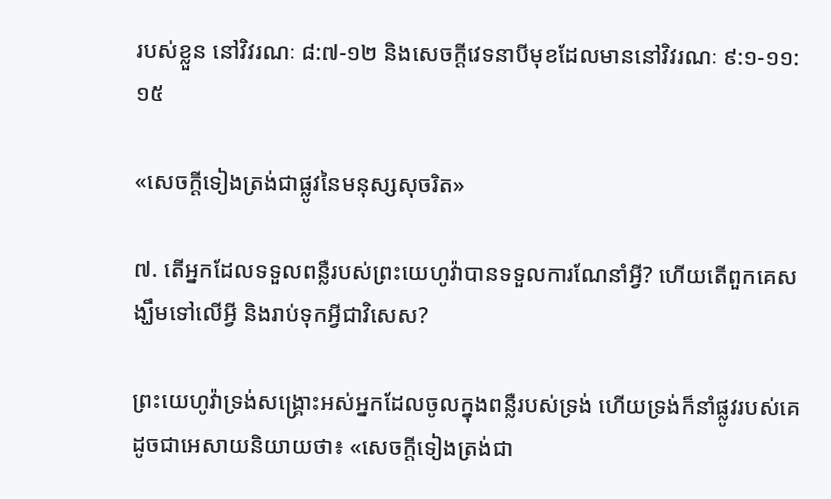របស់ខ្លួន នៅវិវរណៈ ៨:៧-១២ និងសេចក្ដីវេទនាបីមុខដែលមាននៅវិវរណៈ ៩:១-១១:១៥

«សេចក្ដីទៀងត្រង់ជាផ្លូវនៃមនុស្សសុចរិត»

៧. តើអ្នកដែលទទួលពន្លឺរបស់ព្រះយេហូវ៉ាបានទទួលការណែនាំអ្វី? ហើយតើពួកគេសង្ឃឹមទៅលើអ្វី និងរាប់ទុកអ្វីជាវិសេស?

ព្រះយេហូវ៉ាទ្រង់សង្គ្រោះអស់អ្នកដែលចូលក្នុងពន្លឺរបស់ទ្រង់ ហើយទ្រង់ក៏នាំផ្លូវរបស់គេ ដូចជាអេសាយនិយាយថា៖ «សេចក្ដីទៀងត្រង់ជា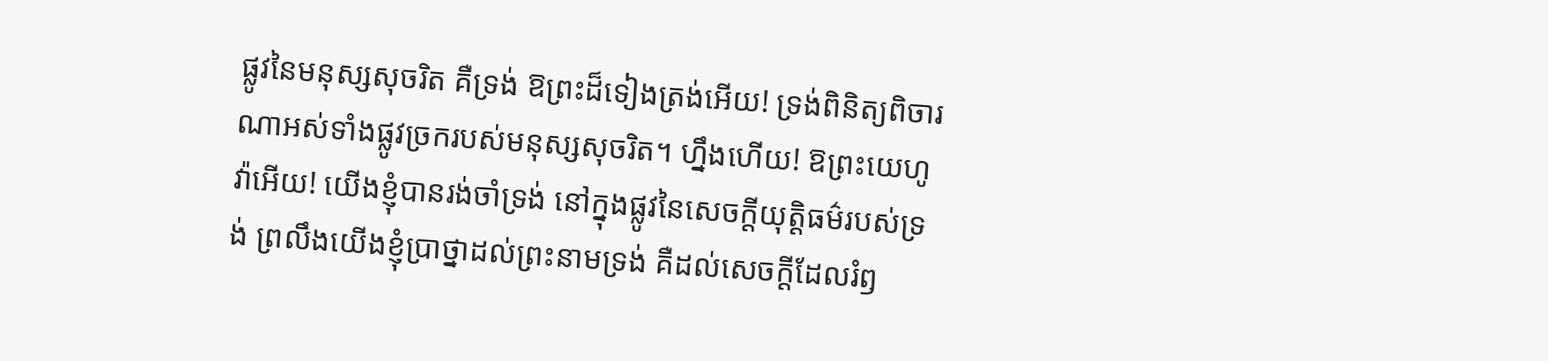ផ្លូវនៃមនុស្សសុចរិត គឺទ្រង់ ឱព្រះដ៏ទៀងត្រង់អើយ! ទ្រង់ពិនិត្យពិចារណាអស់ទាំងផ្លូវច្រករបស់មនុស្សសុចរិត។ ហ្នឹងហើយ! ឱព្រះយេហូវ៉ាអើយ! យើងខ្ញុំបានរង់ចាំទ្រង់ នៅក្នុងផ្លូវនៃសេចក្ដីយុត្ដិធម៌របស់ទ្រង់ ព្រលឹងយើងខ្ញុំប្រាថ្នាដល់ព្រះនាមទ្រង់ គឺដល់សេចក្ដីដែលរំឭ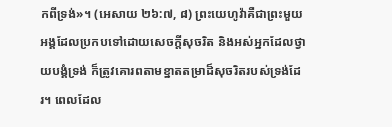កពីទ្រង់»។ (អេសាយ ២៦:៧, ៨) ព្រះយេហូវ៉ាគឺជាព្រះមួយអង្គដែលប្រកបទៅដោយសេចក្ដីសុចរិត និងអស់អ្នកដែលថ្វាយបង្គំទ្រង់ ក៏ត្រូវគោរពតាមខ្នាតតម្រាដ៏សុចរិតរបស់ទ្រង់ដែរ។ ពេលដែល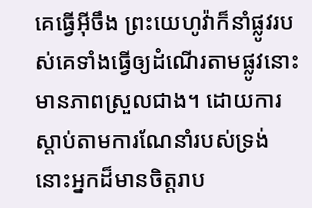គេធ្វើអ៊ីចឹង ព្រះយេហូវ៉ាក៏នាំផ្លូវរបស់គេទាំងធ្វើឲ្យដំណើរតាមផ្លូវនោះមានភាពស្រួលជាង។ ដោយការស្ដាប់តាមការណែនាំរបស់ទ្រង់ នោះអ្នកដ៏មានចិត្តរាប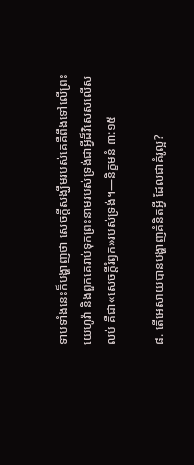ទាបទាំងនេះក៏បង្ហាញថា សេចក្ដីសង្ឃឹមរបស់គេគឺពឹងទៅលើព្រះយេហូវ៉ា និងពួកគេរាប់ទុកព្រះនាមរបស់ទ្រង់ជាអ្វីដ៏វិសេសលើសលប់ គឺជា«សេចក្ដីរំឭក»របស់ទ្រង់។—និក្ខមនំ ៣:១៥

៨. តើអេសាយបានបង្ហាញគំនិតអ្វី ដែលជាគំរូល្អ?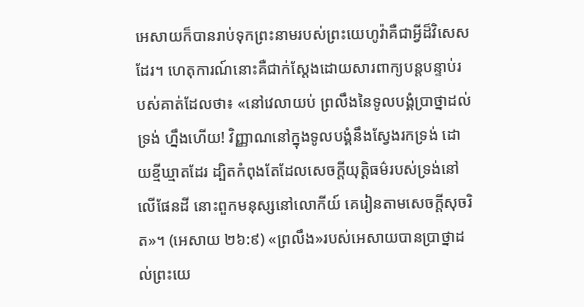អេសាយក៏បានរាប់ទុកព្រះនាមរបស់ព្រះយេហូវ៉ាគឺជាអ្វីដ៏វិសេសដែរ។ ហេតុការណ៍នោះគឺជាក់ស្តែងដោយសារពាក្យបន្តបន្ទាប់របស់គាត់ដែលថា៖ «នៅវេលាយប់ ព្រលឹងនៃទូលបង្គំប្រាថ្នាដល់ទ្រង់ ហ្នឹងហើយ! វិញ្ញាណនៅក្នុងទូលបង្គំនឹងស្វែងរកទ្រង់ ដោយខ្មីឃ្មាតដែរ ដ្បិតកំពុងតែដែលសេចក្ដីយុត្ដិធម៌របស់ទ្រង់នៅលើផែនដី នោះពួកមនុស្សនៅលោកីយ៍ គេរៀនតាមសេចក្ដីសុចរិត»។ (អេសាយ ២៦:៩) «ព្រលឹង»របស់អេសាយបានប្រាថ្នាដល់ព្រះយេ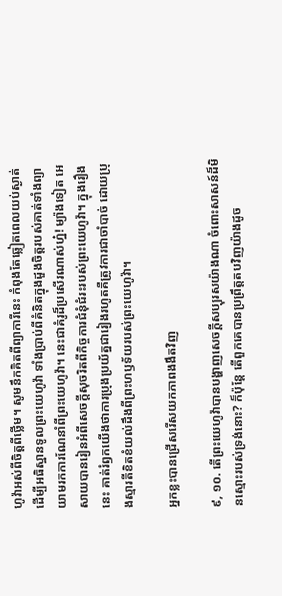ហូវ៉ាអស់ពីចិត្តពីថ្លើម។ សូមនឹកគិតពីព្យាការីនេះ កំពុងតែឆ្លៀតពេលយប់ស្ងាត់ដើម្បីអធិស្ឋានទូលព្រះយេហូវ៉ា ទាំងប្រាប់ពីគំនិតក្នុងដួងចិត្តរបស់គាត់ទាំងព្យាយាមរកការណែនាំពីព្រះយេហូវ៉ា។ នេះជាគំរូដ៏ប្រសើរណាស់ហ្ន៎! ម្យ៉ាងទៀត អេសាយបានរៀនអំពីសេចក្ដីសុចរិតពីកិច្ចការជំនុំជំរះរបស់ព្រះយេហូវ៉ា។ ក្នុងរឿងនេះ គាត់រំឭកយើងថាការប្រុងប្រយ័ត្នជារៀងរហូតគឺត្រូវការជាចាំបាច់ ដោយប្រុងស្មារតីខិតខំយល់ដឹងពីព្រះហឫទ័យរបស់ព្រះយេហូវ៉ា។

អ្នកខ្លះបានជ្រើសរើសយកភាពងងឹតវិញ

៩, ១០. តើព្រះយេហូវ៉ាបានបង្ហាញសេចក្ដីសប្បុរសយ៉ាងណា ចំពោះសាសន៍ដ៏មិនស្មោះរបស់ទ្រង់នោះ? ក៏ប៉ុន្តែ តើពួកគេបានប្រព្រឹត្តតបវិញយ៉ាងដូច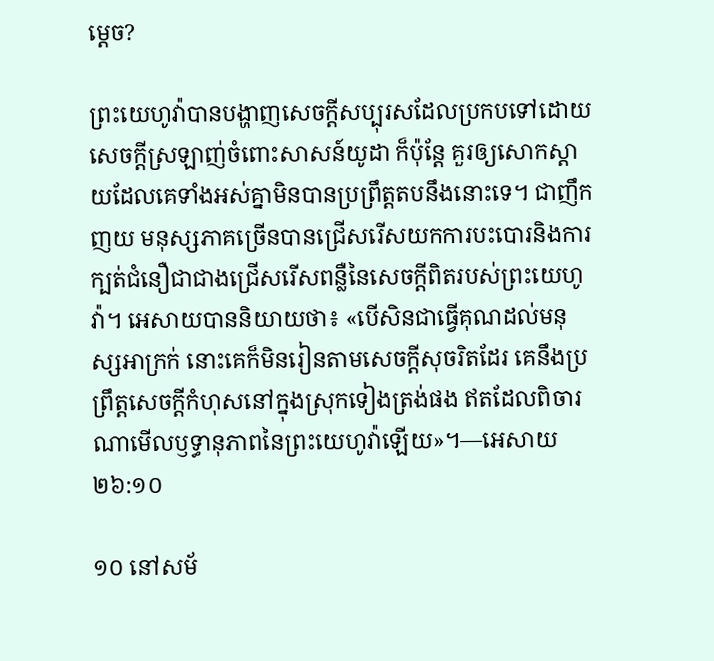ម្ដេច?

ព្រះយេហូវ៉ាបានបង្ហាញសេចក្ដីសប្បុរសដែលប្រកបទៅដោយសេចក្ដីស្រឡាញ់ចំពោះសាសន៍យូដា ក៏ប៉ុន្តែ គួរឲ្យសោកស្ដាយដែលគេទាំងអស់គ្នាមិនបានប្រព្រឹត្តតបនឹងនោះទេ។ ជាញឹកញយ មនុស្សភាគច្រើនបានជ្រើសរើសយកការបះបោរនិងការក្បត់ជំនឿជាជាងជ្រើសរើសពន្លឺនៃសេចក្ដីពិតរបស់ព្រះយេហូវ៉ា។ អេសាយបាននិយាយថា៖ «បើសិនជាធ្វើគុណដល់មនុស្សអាក្រក់ នោះគេក៏មិនរៀនតាមសេចក្ដីសុចរិតដែរ គេនឹងប្រព្រឹត្តសេចក្ដីកំហុសនៅក្នុងស្រុកទៀងត្រង់ផង ឥតដែលពិចារណាមើលឫទ្ធានុភាពនៃព្រះយេហូវ៉ាឡើយ»។—អេសាយ ២៦:១០

១០ នៅសម័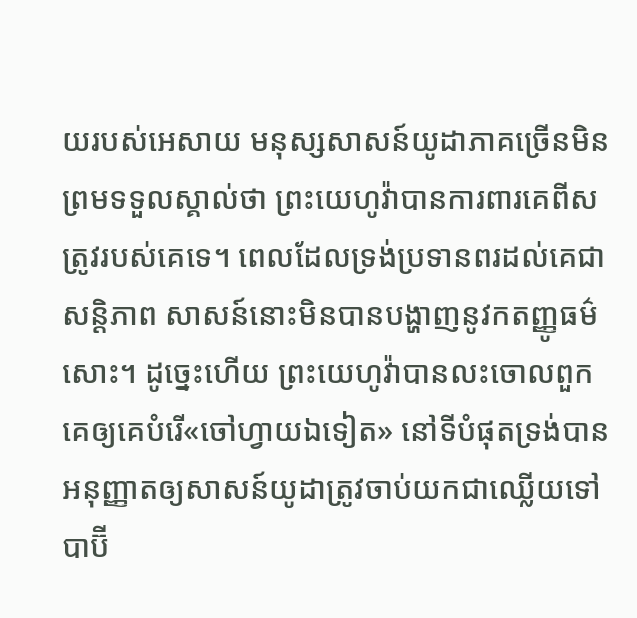យរបស់អេសាយ មនុស្សសាសន៍យូដាភាគច្រើនមិនព្រមទទួលស្គាល់ថា ព្រះយេហូវ៉ាបានការពារគេពីសត្រូវរបស់គេទេ។ ពេលដែលទ្រង់ប្រទានពរដល់គេជាសន្ដិភាព សាសន៍នោះមិនបានបង្ហាញនូវកតញ្ញូធម៌សោះ។ ដូច្នេះហើយ ព្រះយេហូវ៉ាបានលះចោលពួកគេឲ្យគេបំរើ«ចៅហ្វាយឯទៀត» នៅទីបំផុតទ្រង់បានអនុញ្ញាតឲ្យសាសន៍យូដាត្រូវចាប់យកជាឈ្លើយទៅបាប៊ី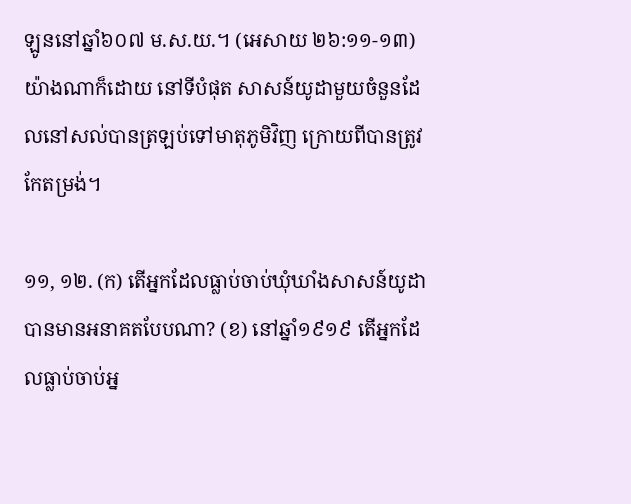ឡូននៅឆ្នាំ៦០៧ ម.ស.យ.។ (អេសាយ ២៦:១១-១៣) យ៉ាងណាក៏ដោយ នៅទីបំផុត សាសន៍យូដាមួយចំនួនដែលនៅសល់បានត្រឡប់ទៅមាតុភូមិវិញ ក្រោយពីបានត្រូវកែតម្រង់។

១១, ១២. (ក) តើអ្នកដែលធ្លាប់ចាប់ឃុំឃាំងសាសន៍យូដាបានមានអនាគតបែបណា? (ខ) នៅឆ្នាំ១៩១៩ តើអ្នកដែលធ្លាប់ចាប់អ្ន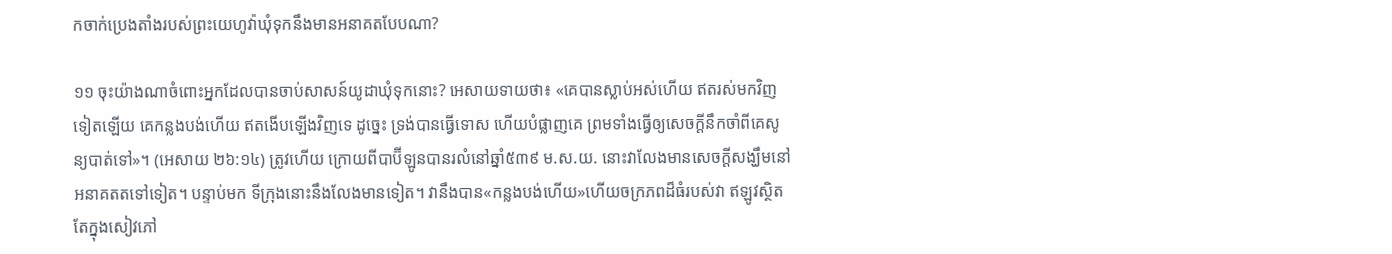កចាក់ប្រេងតាំងរបស់ព្រះយេហូវ៉ាឃុំទុកនឹងមានអនាគតបែបណា?

១១ ចុះយ៉ាងណាចំពោះអ្នកដែលបានចាប់សាសន៍យូដាឃុំទុកនោះ? អេសាយទាយថា៖ «គេបានស្លាប់អស់ហើយ ឥតរស់មកវិញទៀតឡើយ គេកន្លងបង់ហើយ ឥតងើបឡើងវិញទេ ដូច្នេះ ទ្រង់បានធ្វើទោស ហើយបំផ្លាញគេ ព្រមទាំងធ្វើឲ្យសេចក្ដីនឹកចាំពីគេសូន្យបាត់ទៅ»។ (អេសាយ ២៦:១៤) ត្រូវហើយ ក្រោយពីបាប៊ីឡូនបានរលំនៅឆ្នាំ៥៣៩ ម.ស.យ. នោះវាលែងមានសេចក្ដីសង្ឃឹមនៅអនាគតតទៅទៀត។ បន្ទាប់មក ទីក្រុងនោះនឹងលែងមានទៀត។ វានឹងបាន«កន្លងបង់ហើយ»ហើយចក្រភពដ៏ធំរបស់វា ឥឡូវស្ថិតតែក្នុងសៀវភៅ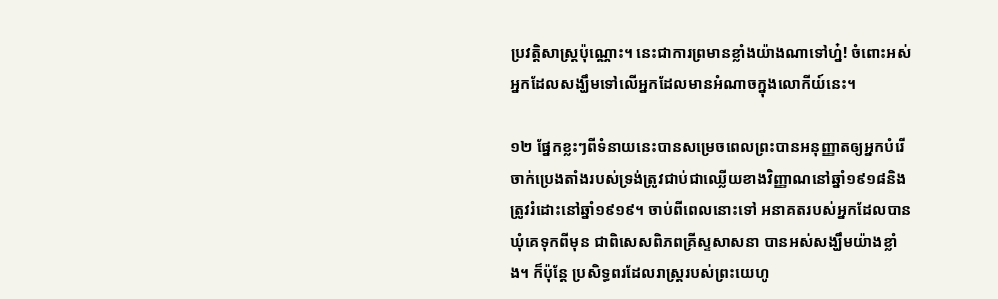ប្រវត្ដិសាស្ត្រប៉ុណ្ណោះ។ នេះជាការព្រមានខ្លាំងយ៉ាងណាទៅហ្ន៎! ចំពោះអស់អ្នកដែលសង្ឃឹមទៅលើអ្នកដែលមានអំណាចក្នុងលោកីយ៍នេះ។

១២ ផ្នែកខ្លះៗពីទំនាយនេះបានសម្រេចពេលព្រះបានអនុញ្ញាតឲ្យអ្នកបំរើចាក់ប្រេងតាំងរបស់ទ្រង់ត្រូវជាប់ជាឈ្លើយខាងវិញ្ញាណនៅឆ្នាំ១៩១៨និងត្រូវរំដោះនៅឆ្នាំ១៩១៩។ ចាប់ពីពេលនោះទៅ អនាគតរបស់អ្នកដែលបានឃុំគេទុកពីមុន ជាពិសេសពិភពគ្រីស្ទសាសនា បានអស់សង្ឃឹមយ៉ាងខ្លាំង។ ក៏ប៉ុន្តែ ប្រសិទ្ធពរដែលរាស្ត្ររបស់ព្រះយេហូ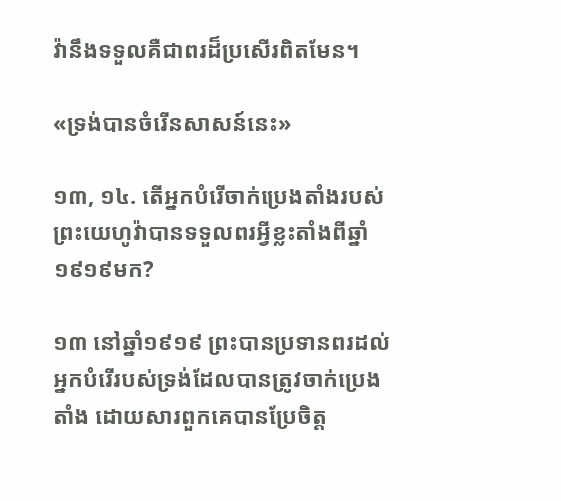វ៉ានឹងទទួលគឺជាពរដ៏ប្រសើរពិតមែន។

«ទ្រង់បានចំរើនសាសន៍នេះ»

១៣, ១៤. តើអ្នកបំរើចាក់ប្រេងតាំងរបស់ព្រះយេហូវ៉ាបានទទួលពរអ្វីខ្លះតាំងពីឆ្នាំ១៩១៩មក?

១៣ នៅឆ្នាំ១៩១៩ ព្រះបានប្រទានពរដល់អ្នកបំរើរបស់ទ្រង់ដែលបានត្រូវចាក់ប្រេងតាំង ដោយសារពួកគេបានប្រែចិត្ត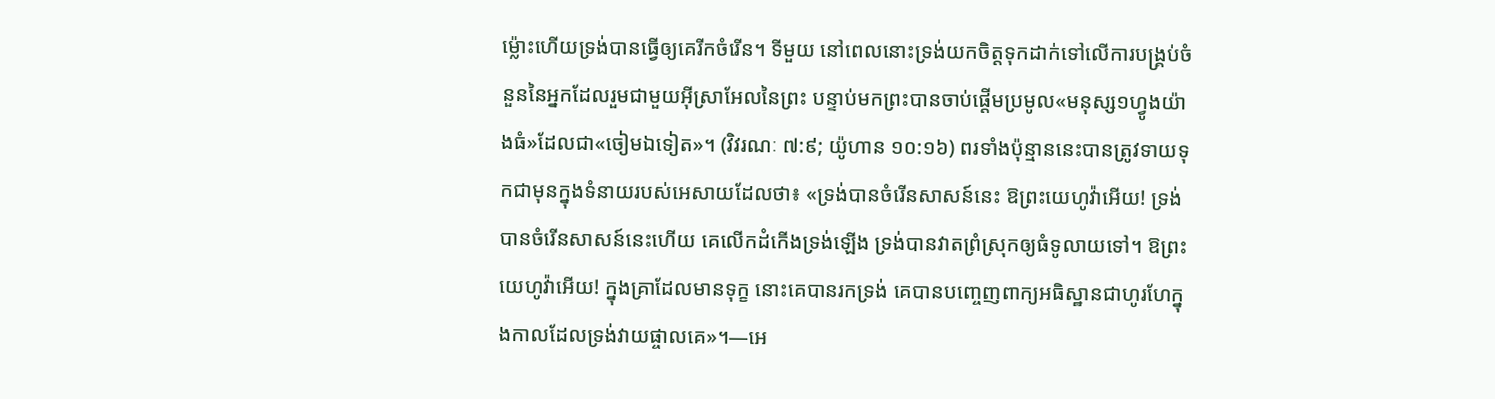ម្ល៉ោះហើយទ្រង់បានធ្វើឲ្យគេរីកចំរើន។ ទីមួយ នៅពេលនោះទ្រង់យកចិត្តទុកដាក់ទៅលើការបង្គ្រប់ចំនួននៃអ្នកដែលរួមជាមួយអ៊ីស្រាអែលនៃព្រះ បន្ទាប់មកព្រះបានចាប់ផ្ដើមប្រមូល«មនុស្ស១ហ្វូងយ៉ាងធំ»ដែលជា«ចៀមឯទៀត»។ (វិវរណៈ ៧:៩; យ៉ូហាន ១០:១៦) ពរទាំងប៉ុន្មាននេះបានត្រូវទាយទុកជាមុនក្នុងទំនាយរបស់អេសាយដែលថា៖ «ទ្រង់បានចំរើនសាសន៍នេះ ឱព្រះយេហូវ៉ាអើយ! ទ្រង់បានចំរើនសាសន៍នេះហើយ គេលើកដំកើងទ្រង់ឡើង ទ្រង់បានវាតព្រំស្រុកឲ្យធំទូលាយទៅ។ ឱព្រះយេហូវ៉ាអើយ! ក្នុងគ្រាដែលមានទុក្ខ នោះគេបានរកទ្រង់ គេបានបញ្ចេញពាក្យអធិស្ឋានជាហូរហែក្នុងកាលដែលទ្រង់វាយផ្ចាលគេ»។—អេ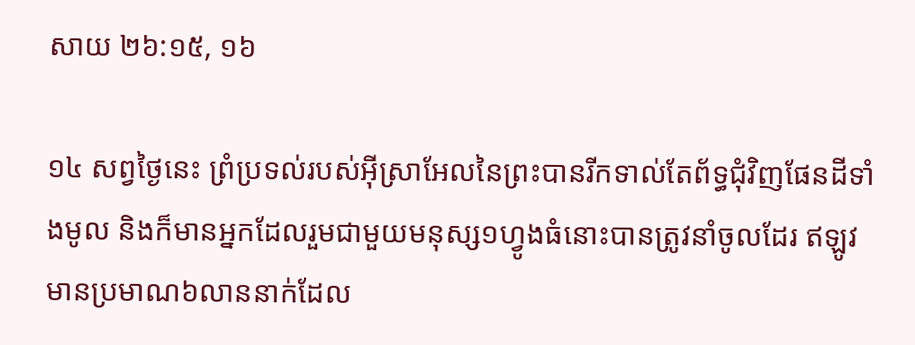សាយ ២៦:១៥, ១៦

១៤ សព្វថ្ងៃនេះ ព្រំប្រទល់របស់អ៊ីស្រាអែលនៃព្រះបានរីកទាល់តែព័ទ្ធជុំវិញផែនដីទាំងមូល និងក៏មានអ្នកដែលរួមជាមួយមនុស្ស១ហ្វូងធំនោះបានត្រូវនាំចូលដែរ ឥឡូវមានប្រមាណ៦លាននាក់ដែល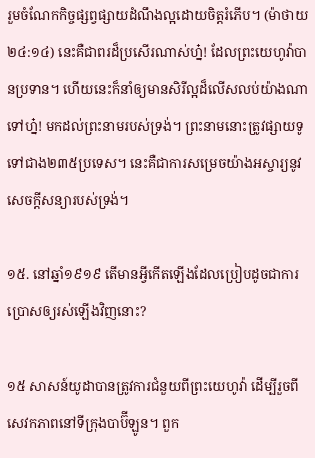រួមចំណែកកិច្ចផ្សព្វផ្សាយដំណឹងល្អដោយចិត្តរំភើប។ (ម៉ាថាយ ២៤:១៤) នេះគឺជាពរដ៏ប្រសើរណាស់ហ្ន៎! ដែលព្រះយេហូវ៉ាបានប្រទាន។ ហើយនេះក៏នាំឲ្យមានសិរីល្អដ៏លើសលប់យ៉ាងណាទៅហ្ន៎! មកដល់ព្រះនាមរបស់ទ្រង់។ ព្រះនាមនោះត្រូវផ្សាយទូទៅជាង២៣៥ប្រទេស។ នេះគឺជាការសម្រេចយ៉ាងអស្ចារ្យនូវសេចក្ដីសន្យារបស់ទ្រង់។

១៥. នៅឆ្នាំ១៩១៩ តើមានអ្វីកើតឡើងដែលប្រៀបដូចជាការប្រោសឲ្យរស់ឡើងវិញនោះ?

១៥ សាសន៍យូដាបានត្រូវការជំនួយពីព្រះយេហូវ៉ា ដើម្បីរួចពីសេវកភាពនៅទីក្រុងបាប៊ីឡូន។ ពួក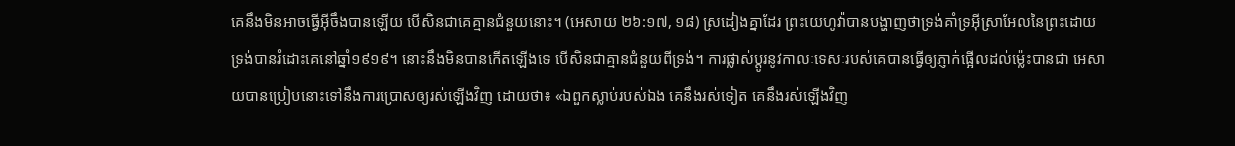គេនឹងមិនអាចធ្វើអ៊ីចឹងបានឡើយ បើសិនជាគេគ្មានជំនួយនោះ។ (អេសាយ ២៦:១៧, ១៨) ស្រដៀងគ្នាដែរ ព្រះយេហូវ៉ាបានបង្ហាញថាទ្រង់គាំទ្រអ៊ីស្រាអែលនៃព្រះដោយទ្រង់បានរំដោះគេនៅឆ្នាំ១៩១៩។ នោះនឹងមិនបានកើតឡើងទេ បើសិនជាគ្មានជំនួយពីទ្រង់។ ការផ្លាស់ប្ដូរនូវកាលៈទេសៈរបស់គេបានធ្វើឲ្យភ្ញាក់ផ្អើលដល់ម្ល៉េះបានជា អេសាយបានប្រៀបនោះទៅនឹងការប្រោសឲ្យរស់ឡើងវិញ ដោយថា៖ «ឯពួកស្លាប់របស់ឯង គេនឹងរស់ទៀត គេនឹងរស់ឡើងវិញ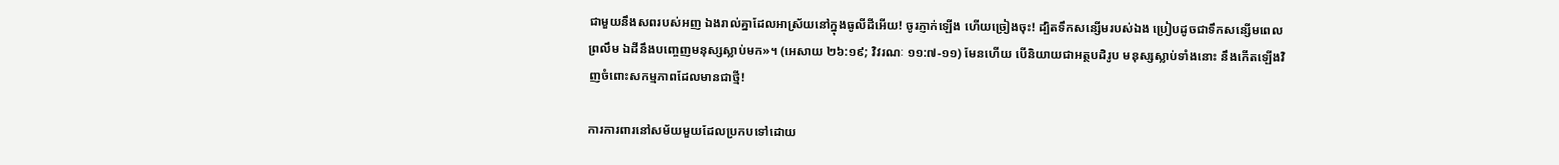ជាមួយនឹងសពរបស់អញ ឯងរាល់គ្នាដែលអាស្រ័យនៅក្នុងធូលីដីអើយ! ចូរភ្ញាក់ឡើង ហើយច្រៀងចុះ! ដ្បិតទឹកសន្សើមរបស់ឯង ប្រៀបដូចជាទឹកសន្សើមពេលព្រលឹម ឯដីនឹងបញ្ចេញមនុស្សស្លាប់មក»។ (អេសាយ ២៦:១៩; វិវរណៈ ១១:៧-១១) មែនហើយ បើនិយាយជាអត្ថបដិរូប មនុស្សស្លាប់ទាំងនោះ នឹងកើតឡើងវិញចំពោះសកម្មភាពដែលមានជាថ្មី!

ការការពារនៅសម័យមួយដែលប្រកបទៅដោយ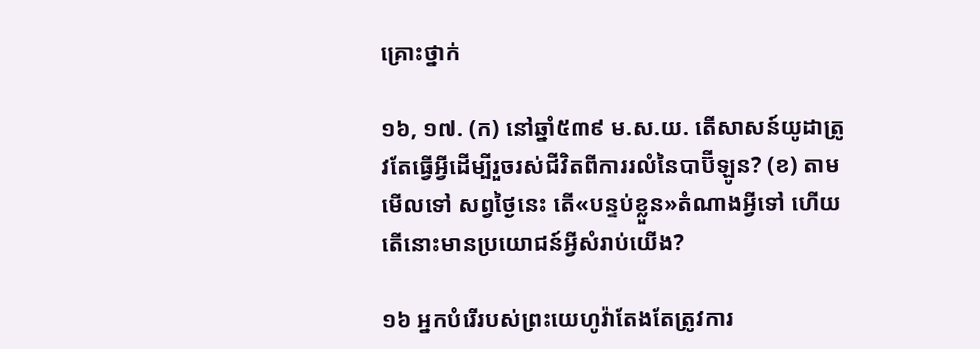គ្រោះថ្នាក់

១៦, ១៧. (ក) នៅឆ្នាំ៥៣៩ ម.ស.យ. តើសាសន៍យូដាត្រូវតែធ្វើអ្វីដើម្បីរួចរស់ជីវិតពីការរលំនៃបាប៊ីឡូន? (ខ) តាមមើលទៅ សព្វថ្ងៃនេះ តើ«បន្ទប់ខ្លួន»តំណាងអ្វីទៅ ហើយតើនោះមានប្រយោជន៍អ្វីសំរាប់យើង?

១៦ អ្នកបំរើរបស់ព្រះយេហូវ៉ាតែងតែត្រូវការ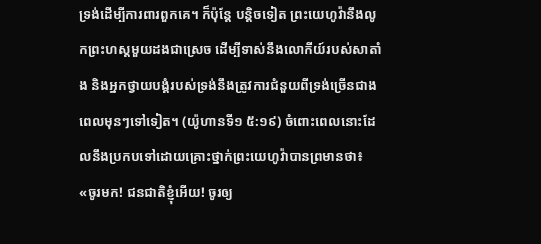ទ្រង់ដើម្បីការពារពួកគេ។ ក៏ប៉ុន្តែ បន្ដិចទៀត ព្រះយេហូវ៉ានឹងលូកព្រះហស្តមួយដងជាស្រេច ដើម្បីទាស់នឹងលោកីយ៍របស់សាតាំង និងអ្នកថ្វាយបង្គំរបស់ទ្រង់នឹងត្រូវការជំនួយពីទ្រង់ច្រើនជាងពេលមុនៗទៅទៀត។ (យ៉ូហានទី១ ៥:១៩) ចំពោះពេលនោះដែលនឹងប្រកបទៅដោយគ្រោះថ្នាក់ព្រះយេហូវ៉ាបានព្រមានថា៖ «ចូរមក! ជនជាតិខ្ញុំអើយ! ចូរឲ្យ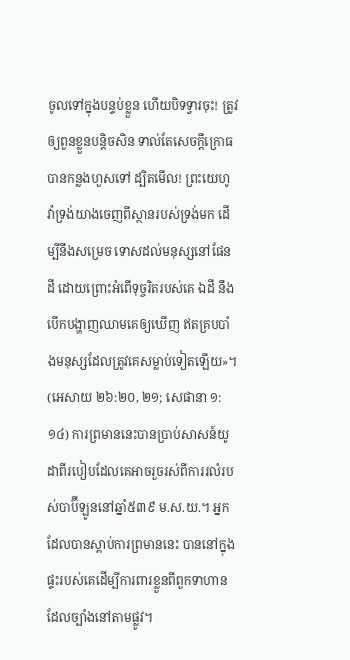ចូលទៅក្នុងបន្ទប់ខ្លួន ហើយបិទទ្វារចុះ! ត្រូវឲ្យពួនខ្លួនបន្ដិចសិន ទាល់តែសេចក្ដីក្រោធបានកន្លងហួសទៅ ដ្បិតមើល! ព្រះយេហូវ៉ាទ្រង់យាងចេញពីស្ថានរបស់ទ្រង់មក ដើម្បីនឹងសម្រេច ទោសដល់មនុស្សនៅផែនដី ដោយព្រោះអំពើទុច្ចរិតរបស់គេ ឯដី នឹងបើកបង្ហាញឈាមគេឲ្យឃើញ ឥតគ្របបាំងមនុស្សដែលត្រូវគេសម្លាប់ទៀតឡើយ»។ (អេសាយ ២៦:២០, ២១; សេផានា ១:១៤) ការព្រមាននេះបានប្រាប់សាសន៍យូដាពីរបៀបដែលគេអាចរួចរស់ពីការរលំរបស់បាប៊ីឡូននៅឆ្នាំ៥៣៩ ម.ស.យ.។ អ្នកដែលបានស្ដាប់ការព្រមាននេះ បាននៅក្នុងផ្ទះរបស់គេដើម្បីការពារខ្លួនពីពួកទាហានដែលច្បាំងនៅតាមផ្លូវ។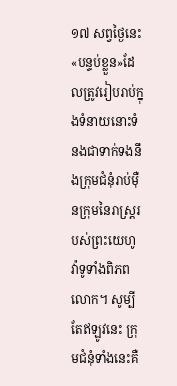១៧ សព្វថ្ងៃនេះ «បន្ទប់ខ្លួន»ដែលត្រូវរៀបរាប់ក្នុងទំនាយនោះទំនងជាទាក់ទងនឹងក្រុមជំនុំរាប់ម៉ឺនក្រុមនៃរាស្ត្ររបស់ព្រះយេហូវ៉ាទូទាំងពិភពលោក។ សូម្បីតែឥឡូវនេះ ក្រុមជំនុំទាំងនេះគឺ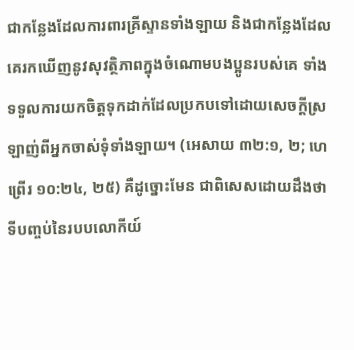ជាកន្លែងដែលការពារគ្រីស្ទានទាំងឡាយ និងជាកន្លែងដែលគេរកឃើញនូវសុវត្ថិភាពក្នុងចំណោមបងប្អូនរបស់គេ ទាំងទទួលការយកចិត្តទុកដាក់ដែលប្រកបទៅដោយសេចក្ដីស្រឡាញ់ពីអ្នកចាស់ទុំទាំងឡាយ។ (អេសាយ ៣២:១, ២; ហេព្រើរ ១០:២៤, ២៥) គឺដូច្នោះមែន ជាពិសេសដោយដឹងថាទីបញ្ចប់នៃរបបលោកីយ៍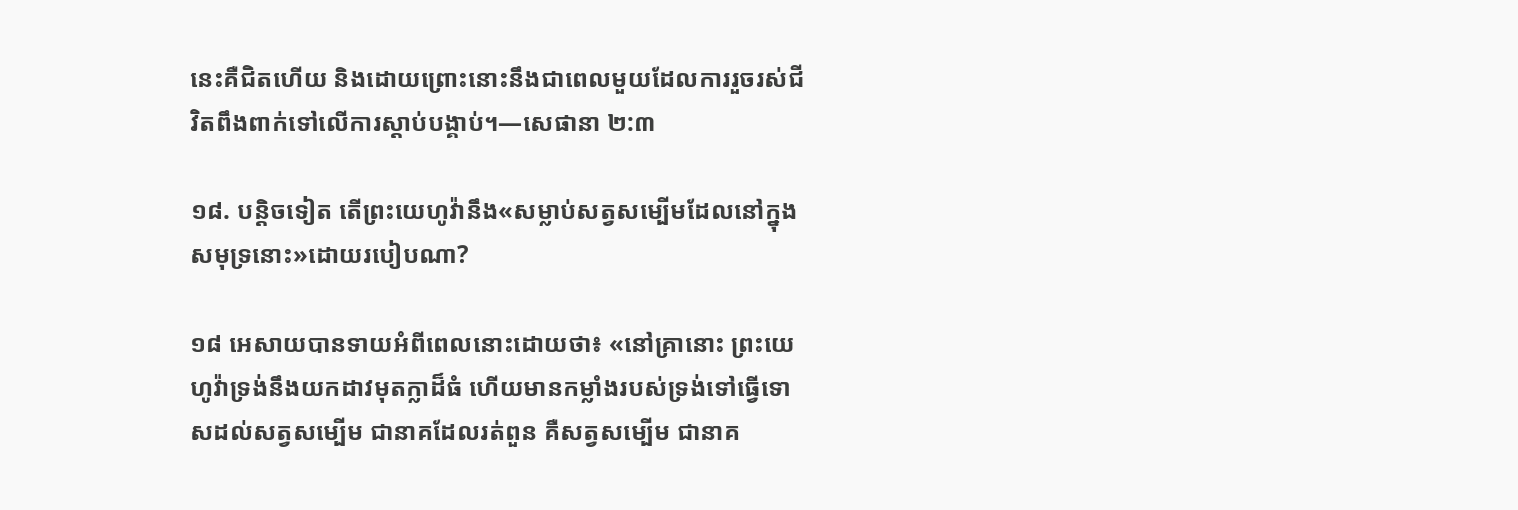នេះគឺជិតហើយ និងដោយព្រោះនោះនឹងជាពេលមួយដែលការរួចរស់ជីវិតពឹងពាក់ទៅលើការស្ដាប់បង្គាប់។—សេផានា ២:៣

១៨. បន្ដិចទៀត តើព្រះយេហូវ៉ានឹង«សម្លាប់សត្វសម្បើមដែលនៅក្នុងសមុទ្រនោះ»ដោយរបៀបណា?

១៨ អេសាយបានទាយអំពីពេលនោះដោយថា៖ «នៅគ្រានោះ ព្រះយេហូវ៉ាទ្រង់នឹងយកដាវមុតក្លាដ៏ធំ ហើយមានកម្លាំងរបស់ទ្រង់ទៅធ្វើទោសដល់សត្វសម្បើម ជានាគដែលរត់ពួន គឺសត្វសម្បើម ជានាគ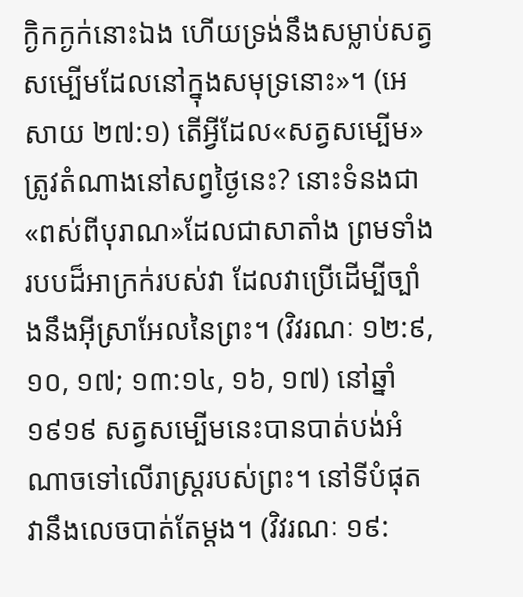ក្ងិកក្ងក់នោះឯង ហើយទ្រង់នឹងសម្លាប់សត្វសម្បើមដែលនៅក្នុងសមុទ្រនោះ»។ (អេសាយ ២៧:១) តើអ្វីដែល«សត្វសម្បើម»ត្រូវតំណាងនៅសព្វថ្ងៃនេះ? នោះទំនងជា«ពស់ពីបុរាណ»ដែលជាសាតាំង ព្រមទាំងរបបដ៏អាក្រក់របស់វា ដែលវាប្រើដើម្បីច្បាំងនឹងអ៊ីស្រាអែលនៃព្រះ។ (វិវរណៈ ១២:៩, ១០, ១៧; ១៣:១៤, ១៦, ១៧) នៅឆ្នាំ១៩១៩ សត្វសម្បើមនេះបានបាត់បង់អំណាចទៅលើរាស្ត្ររបស់ព្រះ។ នៅទីបំផុត វានឹងលេចបាត់តែម្ដង។ (វិវរណៈ ១៩: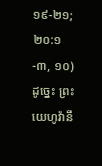១៩-២១; ២០:១-៣, ១០) ដូច្នេះ ព្រះយេហូវ៉ានឹ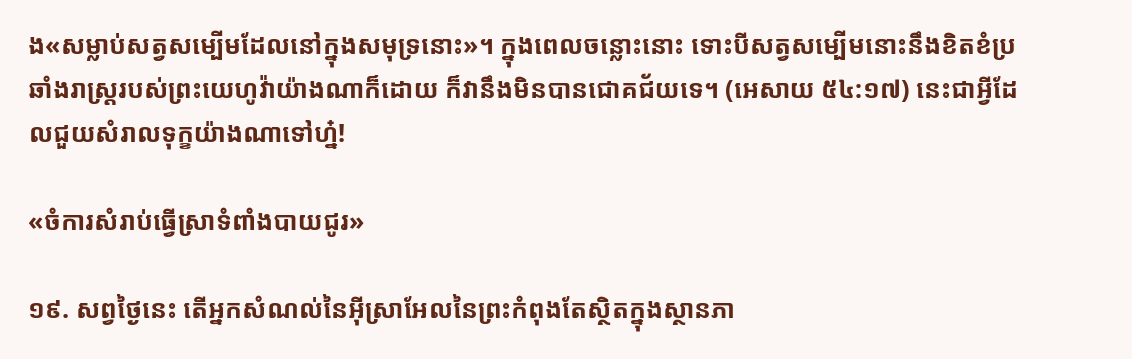ង«សម្លាប់សត្វសម្បើមដែលនៅក្នុងសមុទ្រនោះ»។ ក្នុងពេលចន្លោះនោះ ទោះបីសត្វសម្បើមនោះនឹងខិតខំប្រឆាំងរាស្ត្ររបស់ព្រះយេហូវ៉ាយ៉ាងណាក៏ដោយ ក៏វានឹងមិនបានជោគជ័យទេ។ (អេសាយ ៥៤:១៧) នេះជាអ្វីដែលជួយសំរាលទុក្ខយ៉ាងណាទៅហ្ន៎!

«ចំការសំរាប់ធ្វើស្រាទំពាំងបាយជូរ»

១៩. សព្វថ្ងៃនេះ តើអ្នកសំណល់នៃអ៊ីស្រាអែលនៃព្រះកំពុងតែស្ថិតក្នុងស្ថានភា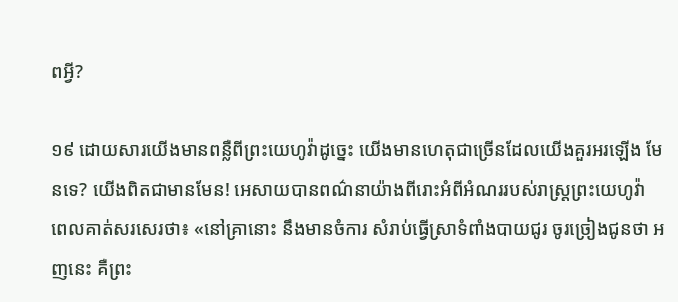ពអ្វី?

១៩ ដោយសារយើងមានពន្លឺពីព្រះយេហូវ៉ាដូច្នេះ យើងមានហេតុជាច្រើនដែលយើងគួរអរឡើង មែនទេ? យើងពិតជាមានមែន! អេសាយបានពណ៌នាយ៉ាងពីរោះអំពីអំណររបស់រាស្ត្រព្រះយេហូវ៉ា ពេលគាត់សរសេរថា៖ «នៅគ្រានោះ នឹងមានចំការ សំរាប់ធ្វើស្រាទំពាំងបាយជូរ ចូរច្រៀងជូនថា អញនេះ គឺព្រះ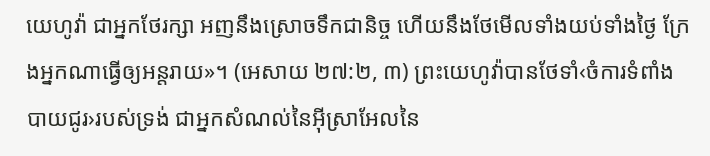យេហូវ៉ា ជាអ្នកថែរក្សា អញនឹងស្រោចទឹកជានិច្ច ហើយនឹងថែមើលទាំងយប់ទាំងថ្ងៃ ក្រែងអ្នកណាធ្វើឲ្យអន្តរាយ»។ (អេសាយ ២៧:២, ៣) ព្រះយេហូវ៉ាបានថែទាំ‹ចំការទំពាំងបាយជូរ›របស់ទ្រង់ ជាអ្នកសំណល់នៃអ៊ីស្រាអែលនៃ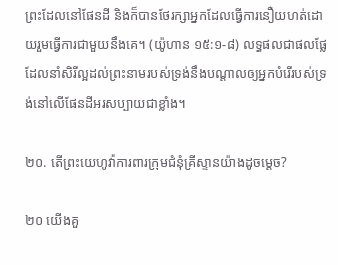ព្រះដែលនៅផែនដី និងក៏បានថែរក្សាអ្នកដែលធ្វើការនឿយហត់ដោយរួមធ្វើការជាមួយនឹងគេ។ (យ៉ូហាន ១៥:១-៨) លទ្ធផលជាផលផ្លែដែលនាំសិរីល្អដល់ព្រះនាមរបស់ទ្រង់នឹងបណ្ដាលឲ្យអ្នកបំរើរបស់ទ្រង់នៅលើផែនដីអរសប្បាយជាខ្លាំង។

២០. តើព្រះយេហូវ៉ាការពារក្រុមជំនុំគ្រីស្ទានយ៉ាងដូចម្ដេច?

២០ យើងគួ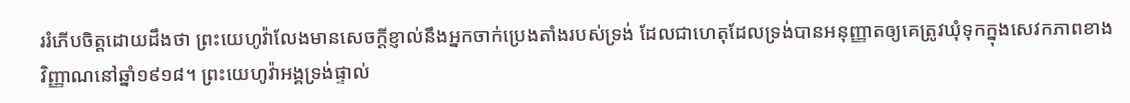ររំភើបចិត្តដោយដឹងថា ព្រះយេហូវ៉ាលែងមានសេចក្ដីខ្ញាល់នឹងអ្នកចាក់ប្រេងតាំងរបស់ទ្រង់ ដែលជាហេតុដែលទ្រង់បានអនុញ្ញាតឲ្យគេត្រូវឃុំទុកក្នុងសេវកភាពខាងវិញ្ញាណនៅឆ្នាំ១៩១៨។ ព្រះយេហូវ៉ាអង្គទ្រង់ផ្ទាល់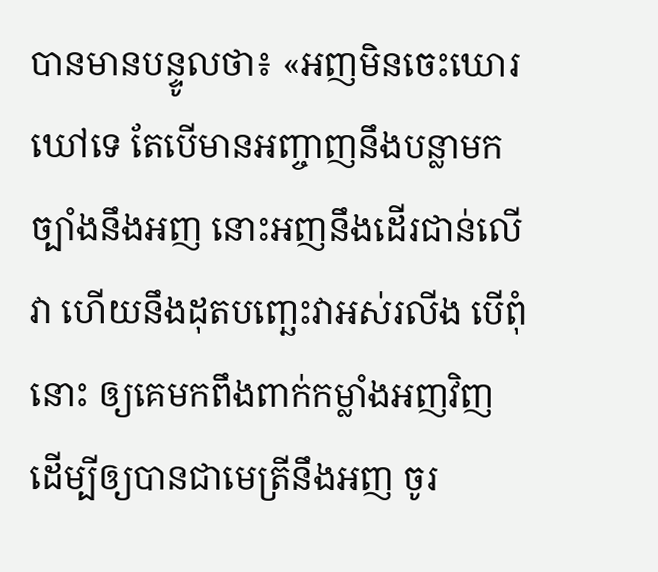បានមានបន្ទូលថា៖ «អញមិនចេះឃោរឃៅទេ តែបើមានអញ្ចាញនឹងបន្លាមកច្បាំងនឹងអញ នោះអញនឹងដើរជាន់លើវា ហើយនឹងដុតបញ្ឆេះវាអស់រលីង បើពុំនោះ ឲ្យគេមកពឹងពាក់កម្លាំងអញវិញ ដើម្បីឲ្យបានជាមេត្រីនឹងអញ ចូរ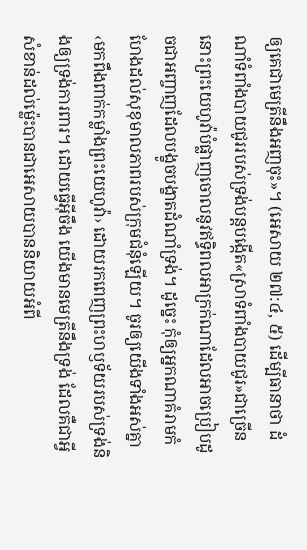ឲ្យគេជាមេត្រីនឹងអញចុះ»។ (អេសាយ ២៧:៤, ៥) ដើម្បីធានាថា ដំណាំទំពាំងបាយជូររបស់ទ្រង់បន្តបង្កើត«ស្រាទំពាំងបាយជូរ»ជាច្រើន នោះព្រះយេហូវ៉ាបំផ្លាញចោលនូវឥទ្ធិពលអាក្រក់ណាដែលអាចប្រៀបដូចជាអញ្ចាញដែលបង្ខូចបង្ខាតដំណាំទ្រង់។ ដូច្នេះ កុំឲ្យអ្នកណាគំរាមកំហែងដល់សុខុមាលភាពរបស់ក្រុមជំនុំឡើយ។ ចូរឲ្យយើងទាំងអស់គ្នា‹មកពឹងពាក់កម្លាំងព្រះយេហូវ៉ា› ដោយរកពេញព្រះហឫទ័យរបស់ទ្រង់និងឲ្យទ្រង់ការពារ។ ដោយធ្វើអ៊ីចឹង យើងមានមេត្រីនឹងទ្រង់ ដែលគឺជាអ្វីសំខាន់ដល់ម្ល៉េះបានជាអេសាយបាននិយាយអំពី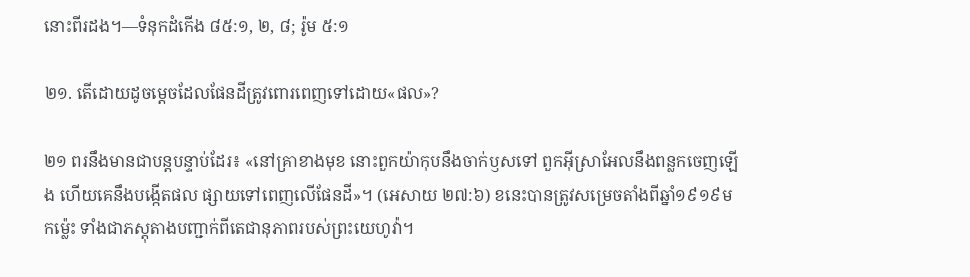នោះពីរដង។—ទំនុកដំកើង ៨៥:១, ២, ៨; រ៉ូម ៥:១

២១. តើដោយដូចម្ដេចដែលផែនដីត្រូវពោរពេញទៅដោយ«ផល»?

២១ ពរនឹងមានជាបន្តបន្ទាប់ដែរ៖ «នៅគ្រាខាងមុខ នោះពួកយ៉ាកុបនឹងចាក់ឫសទៅ ពួកអ៊ីស្រាអែលនឹងពន្លកចេញឡើង ហើយគេនឹងបង្កើតផល ផ្សាយទៅពេញលើផែនដី»។ (អេសាយ ២៧:៦) ខនេះបានត្រូវសម្រេចតាំងពីឆ្នាំ១៩១៩មកម្ល៉េះ ទាំងជាភស្តុតាងបញ្ជាក់ពីតេជានុភាពរបស់ព្រះយេហូវ៉ា។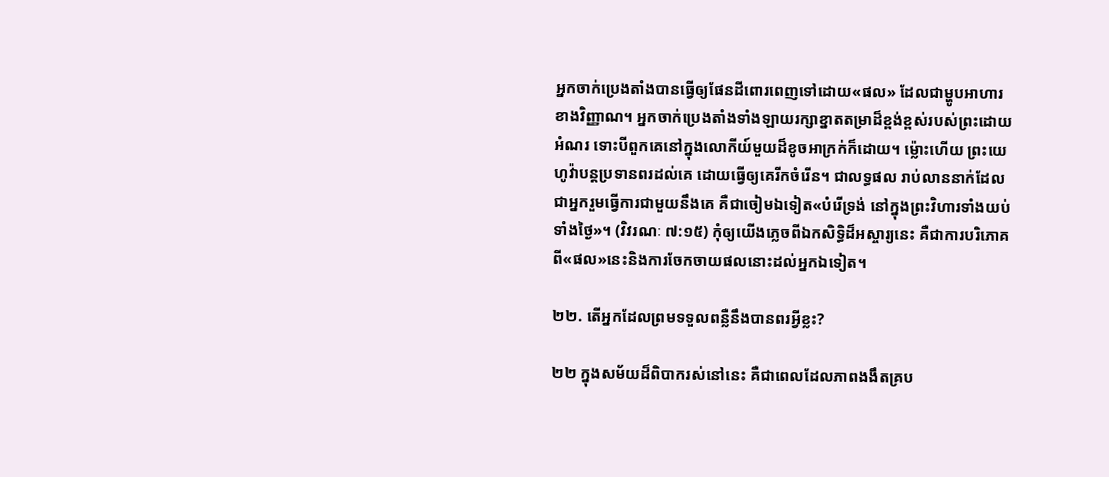អ្នកចាក់ប្រេងតាំងបានធ្វើឲ្យផែនដីពោរពេញទៅដោយ«ផល» ដែលជាម្ហូបអាហារខាងវិញ្ញាណ។ អ្នកចាក់ប្រេងតាំងទាំងឡាយរក្សាខ្នាតតម្រាដ៏ខ្ពង់ខ្ពស់របស់ព្រះដោយអំណរ ទោះបីពួកគេនៅក្នុងលោកីយ៍មួយដ៏ខូចអាក្រក់ក៏ដោយ។ ម្ល៉ោះហើយ ព្រះយេហូវ៉ាបន្តប្រទានពរដល់គេ ដោយធ្វើឲ្យគេរីកចំរើន។ ជាលទ្ធផល រាប់លាននាក់ដែលជាអ្នករួមធ្វើការជាមួយនឹងគេ គឺជាចៀមឯទៀត«បំរើទ្រង់ នៅក្នុងព្រះវិហារទាំងយប់ទាំងថ្ងៃ»។ (វិវរណៈ ៧:១៥) កុំឲ្យយើងភ្លេចពីឯកសិទ្ធិដ៏អស្ចារ្យនេះ គឺជាការបរិភោគពី«ផល»នេះនិងការចែកចាយផលនោះដល់អ្នកឯទៀត។

២២. តើអ្នកដែលព្រមទទួលពន្លឺនឹងបានពរអ្វីខ្លះ?

២២ ក្នុងសម័យដ៏ពិបាករស់នៅនេះ គឺជាពេលដែលភាពងងឹតគ្រប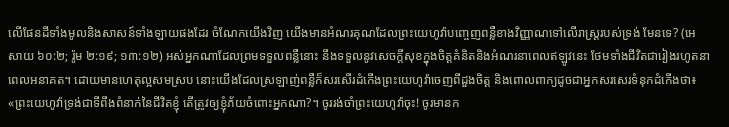លើផែនដីទាំងមូលនិងសាសន៍ទាំងឡាយផងដែរ ចំណែកយើងវិញ យើងមានអំណរគុណដែលព្រះយេហូវ៉ាបញ្ចេញពន្លឺខាងវិញ្ញាណទៅលើរាស្ត្ររបស់ទ្រង់ មែនទេ? (អេសាយ ៦០:២; រ៉ូម ២:១៩; ១៣:១២) អស់អ្នកណាដែលព្រមទទួលពន្លឺនោះ នឹងទទួលនូវសេចក្ដីសុខក្នុងចិត្តគំនិតនិងអំណរនាពេលឥឡូវនេះ ថែមទាំងជីវិតជារៀងរហូតនាពេលអនាគត។ ដោយមានហេតុល្អសមស្រប នោះយើងដែលស្រឡាញ់ពន្លឺក៏សរសើរដំកើងព្រះយេហូវ៉ាចេញពីដួងចិត្ត និងពោលពាក្យដូចជាអ្នកសរសេរទំនុកដំកើងថា៖ «ព្រះយេហូវ៉ាទ្រង់ជាទីពឹងពំនាក់នៃជីវិតខ្ញុំ តើត្រូវឲ្យខ្ញុំភ័យចំពោះអ្នកណា?។ ចូររង់ចាំព្រះយេហូវ៉ាចុះ! ចូរមានក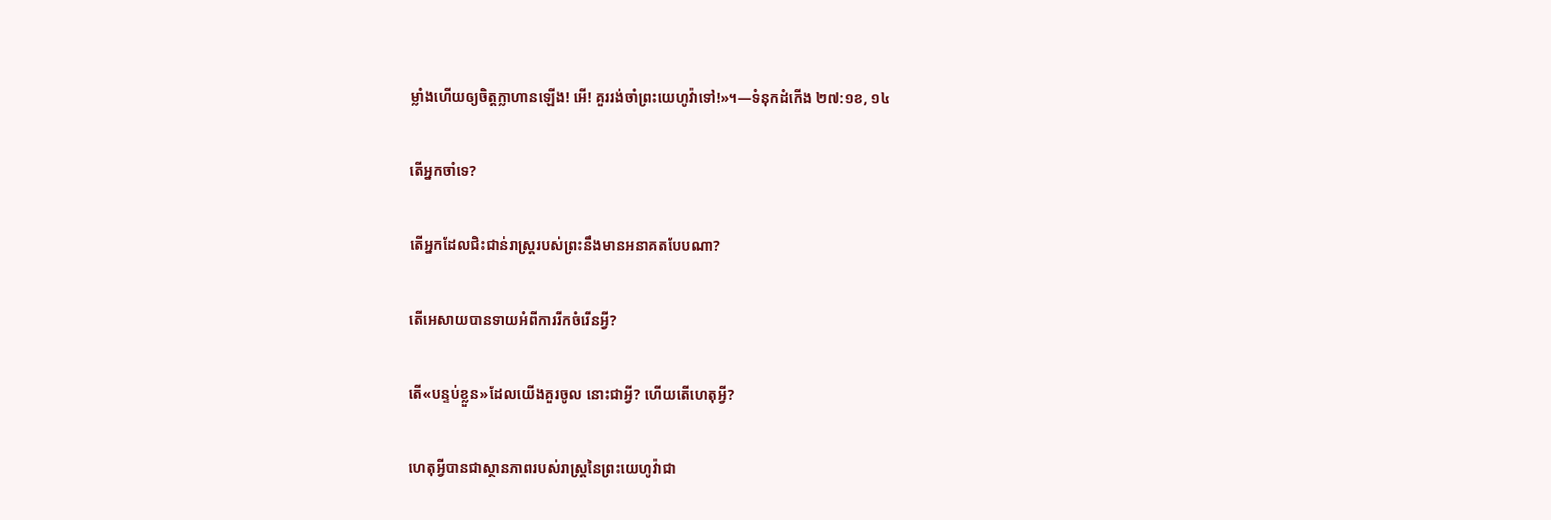ម្លាំងហើយឲ្យចិត្តក្លាហានឡើង! អើ! គួររង់ចាំព្រះយេហូវ៉ាទៅ!»។—ទំនុកដំកើង ២៧:១ខ, ១៤

តើអ្នកចាំទេ?

តើអ្នកដែលជិះជាន់រាស្ត្ររបស់ព្រះនឹងមានអនាគតបែបណា?

តើអេសាយបានទាយអំពីការរីកចំរើនអ្វី?

តើ«បន្ទប់ខ្លួន»ដែលយើងគួរចូល នោះជាអ្វី? ហើយតើហេតុអ្វី?

ហេតុអ្វីបានជាស្ថានភាពរបស់រាស្ត្រនៃព្រះយេហូវ៉ាជា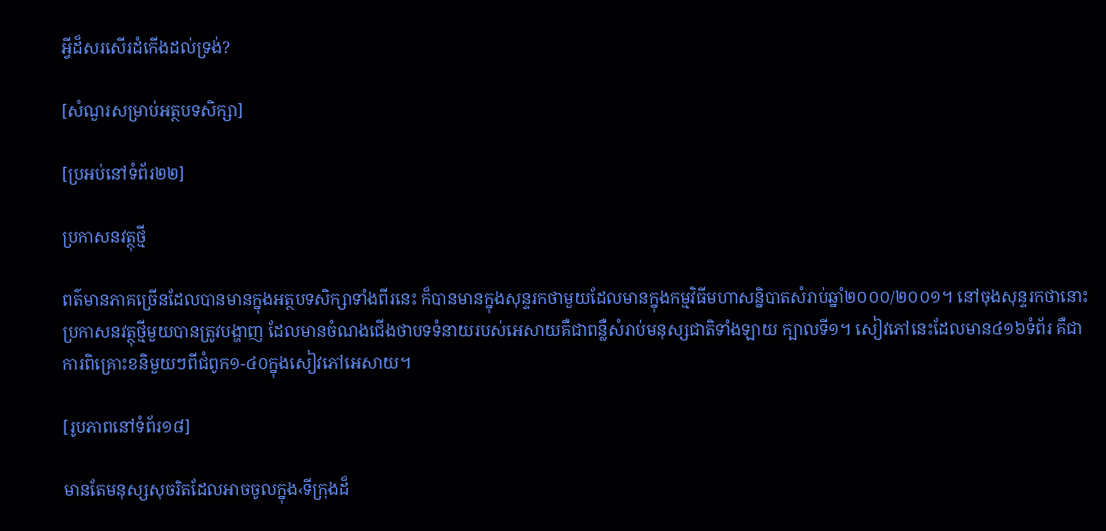អ្វីដ៏សរសើរដំកើងដល់ទ្រង់?

[សំណួរសម្រាប់អត្ថបទសិក្សា]

[ប្រអប់នៅទំព័រ២២]

ប្រកាសនវត្ថុថ្មី

ពត៌មានភាគច្រើនដែលបានមានក្នុងអត្ថបទសិក្សាទាំងពីរនេះ ក៏បានមានក្នុងសុន្ទរកថាមួយដែលមានក្នុងកម្មវិធីមហាសន្និបាតសំរាប់ឆ្នាំ២០០០/២០០១។ នៅចុងសុន្ទរកថានោះ ប្រកាសនវត្ថុថ្មីមួយបានត្រូវបង្ហាញ ដែលមានចំណងជើងថាបទទំនាយរបស់អេសាយគឺជាពន្លឺសំរាប់មនុស្សជាតិទាំងឡាយ ក្បាលទី១។ សៀវភៅនេះដែលមាន៤១៦ទំព័រ គឺជាការពិគ្រោះខនិមួយៗពីជំពូក១-៤០ក្នុងសៀវភៅអេសាយ។

[រូបភាពនៅទំព័រ១៨]

មានតែមនុស្សសុចរិតដែលអាចចូលក្នុង‹ទីក្រុងដ៏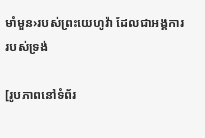មាំមួន›របស់ព្រះយេហូវ៉ា ដែលជាអង្គការរបស់ទ្រង់

[រូបភាពនៅទំព័រ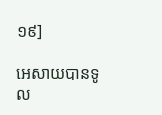១៩]

អេសាយបានទូល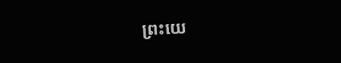ព្រះយេ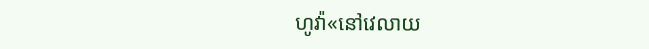ហូវ៉ា«នៅវេលាយ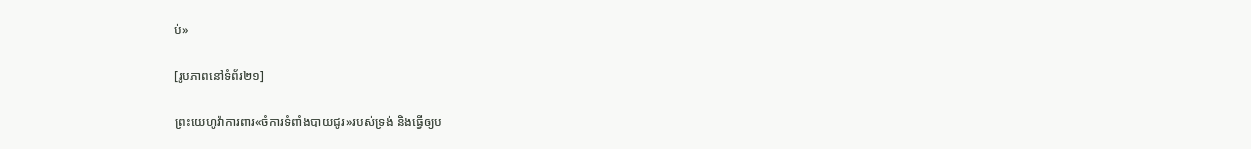ប់»

[រូបភាពនៅទំព័រ២១]

ព្រះយេហូវ៉ាការពារ«ចំការទំពាំងបាយជូរ»របស់ទ្រង់ និងធ្វើឲ្យប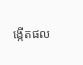ង្កើតផល